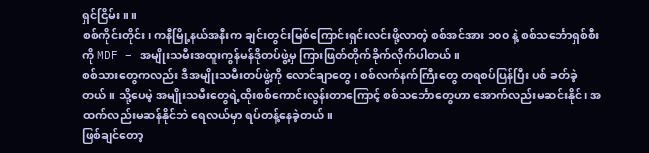ရှင်ငြိမ်း။ ။
စစ်ကိုင်းတိုင်း၊ ကနီမြို့နယ်အနီးက ချင်းတွင်းမြစ်ကြောင်းရှင်းလင်းဖို့လာတဲ့ စစ်အင်အား ၁၀၀ နဲ့ စစ်သင်္ဘောရှစ်စီးကို MDF – အမျိုးသမီးအထူးကွန်မန်ဒိုတပ်ဖွဲ့မှ ကြားဖြတ်တိုက်ခိုက်လိုက်ပါတယ်။
စစ်သားတွေကလည်း ဒီအမျိုးသမီးတပ်ဖွဲ့ကို လောင်ချာတွေ၊ စစ်လက်နက်ကြီးတွေ တရစပ်ပြန်ပြီး ပစ် ခတ်ခဲ့တယ်။ သို့ပေမဲ့ အမျိုးသမီးတွေရဲ့ထိုးစစ်ကောင်းလွန်းတာကြောင့် စစ်သင်္ဘောတွေဟာ အောက်လည်းမဆင်းနိုင်၊ အထက်လည်းမဆန်နိုင်ဘဲ ရေလယ်မှာ ရပ်တန့်နေခဲ့တယ်။
ဖြစ်ချင်တော့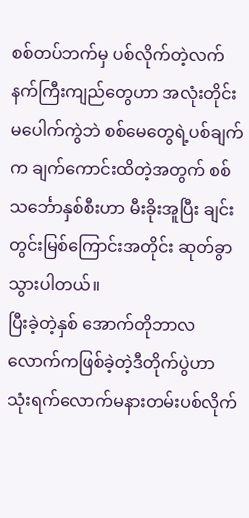စစ်တပ်ဘက်မှ ပစ်လိုက်တဲ့လက်နက်ကြီးကျည်တွေဟာ အလုံးတိုင်းမပေါက်ကွဲဘဲ စစ်မေတွေရဲ့ပစ်ချက်က ချက်ကောင်းထိတဲ့အတွက် စစ်သင်္ဘောနှစ်စီးဟာ မီးခိုးအူပြီး ချင်းတွင်းမြစ်ကြောင်းအတိုင်း ဆုတ်ခွာသွားပါတယ်။
ပြီးခဲ့တဲ့နှစ် အောက်တိုဘာလလောက်ကဖြစ်ခဲ့တဲ့ဒီတိုက်ပွဲဟာ သုံးရက်လောက်မနားတမ်းပစ်လိုက်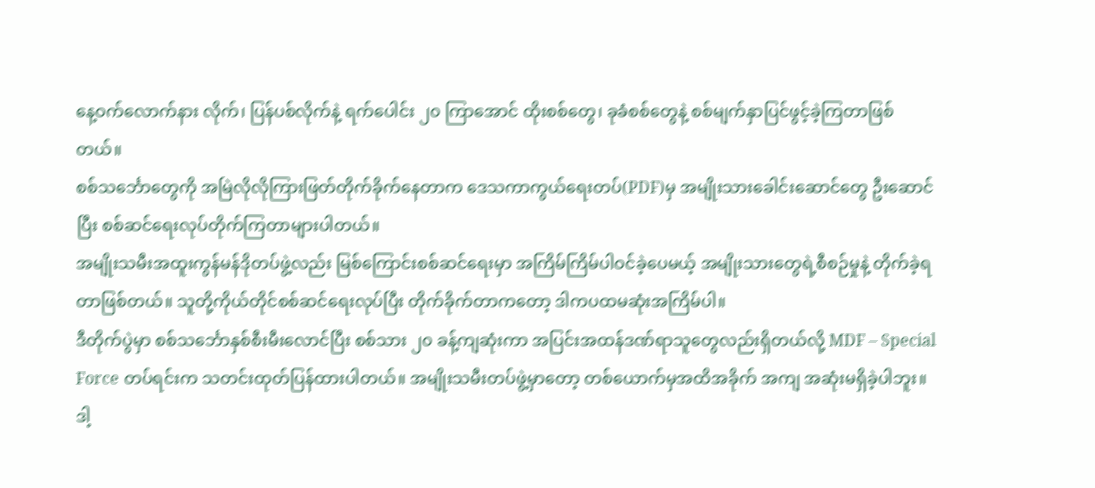နေ့ဝက်လောက်နား လိုက်၊ ပြန်ပစ်လိုက်နဲ့ ရက်ပေါင်း ၂၀ ကြာအောင် ထိုးစစ်တွေ၊ ခုခံစစ်တွေနဲ့ စစ်မျက်နှာပြင်ဖွင့်ခဲ့ကြတာဖြစ်တယ်။
စစ်သင်္ဘောတွေကို အမြဲလိုလိုကြားဖြတ်တိုက်ခိုက်နေတာက ဒေသကာကွယ်ရေးတပ်(PDF)မှ အမျိုးသားခေါင်းဆောင်တွေ ဦးဆောင်ပြီး စစ်ဆင်ရေးလုပ်တိုက်ကြတာများပါတယ်။
အမျိုးသမီးအထူးကွန်မန်ဒိုတပ်ဖွဲ့လည်း မြစ်ကြောင်းစစ်ဆင်ရေးမှာ အကြိမ်ကြိမ်ပါဝင်ခဲ့ပေမယ့် အမျိုးသားတွေရဲ့စီစဉ်မှုနဲ့ တိုက်ခဲ့ရတာဖြစ်တယ်။ သူတို့ကိုယ်တိုင်စစ်ဆင်ရေးလုပ်ပြီး တိုက်ခိုက်တာကတော့ ဒါကပထမဆုံးအကြိမ်ပါ။
ဒီတိုက်ပွဲမှာ စစ်သင်္ဘောနှစ်စီးမီးလောင်ပြီး စစ်သား ၂၀ ခန့်ကျဆုံးကာ အပြင်းအထန်ဒဏ်ရာသူတွေလည်းရှိတယ်လို့ MDF – Special Force တပ်ရင်းက သတင်းထုတ်ပြန်ထားပါတယ်။ အမျိုးသမီးတပ်ဖွဲ့မှာတော့ တစ်ယောက်မှအထိအခိုက် အကျ အဆုံးမရှိခဲ့ပါဘူး။
ဒါ့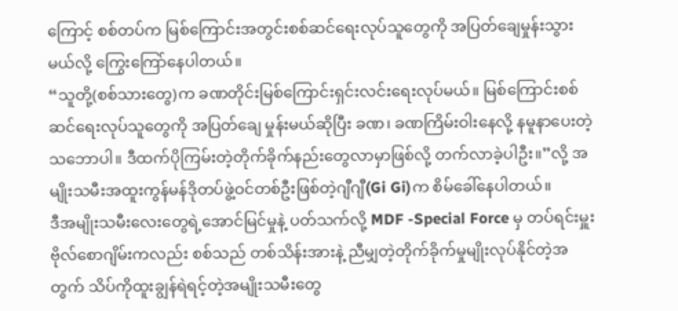ကြောင့် စစ်တပ်က မြစ်ကြောင်းအတွင်းစစ်ဆင်ရေးလုပ်သူတွေကို အပြတ်ချေမှုန်းသွားမယ်လို့ ကြွေးကြော်နေပါတယ်။
“သူတို့(စစ်သားတွေ)က ခဏတိုင်းမြစ်ကြောင်းရှင်းလင်းရေးလုပ်မယ်။ မြစ်ကြောင်းစစ်ဆင်ရေးလုပ်သူတွေကို အပြတ်ချေ မှုန်းမယ်ဆိုပြီး ခဏ၊ ခဏကြိမ်းဝါးနေလို့ နမူနာပေးတဲ့သဘောပါ။ ဒီထက်ပိုကြမ်းတဲ့တိုက်ခိုက်နည်းတွေလာမှာဖြစ်လို့ တက်လာခဲ့ပါဦး။”လို့ အမျိုးသမီးအထူးကွန်မန်ဒိုတပ်ဖွဲ့ဝင်တစ်ဦးဖြစ်တဲ့ဂျီဂျီ(Gi Gi)က စိမ်ခေါ်နေပါတယ်။
ဒီအမျိုးသမီးလေးတွေရဲ့အောင်မြင်မှုနဲ့ ပတ်သက်လို့ MDF -Special Force မှ တပ်ရင်းမှူး ဗိုလ်စောဂျိမ်းကလည်း စစ်သည် တစ်သိန်းအားနဲ့ ညီမျှတဲ့တိုက်ခိုက်မှုမျိုးလုပ်နိုင်တဲ့အတွက် သိပ်ကိုထူးချွန်ရဲရင့်တဲ့အမျိုးသမီးတွေ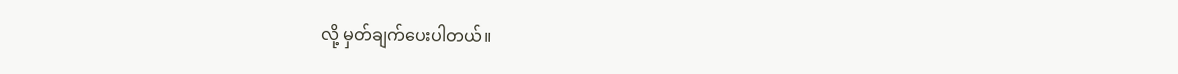လို့ မှတ်ချက်ပေးပါတယ်။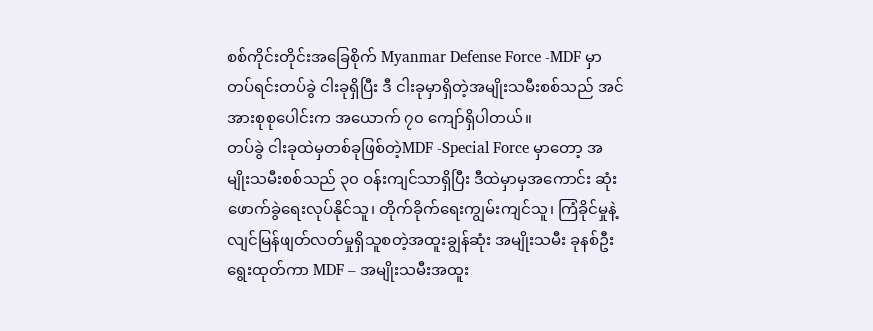စစ်ကိုင်းတိုင်းအခြေစိုက် Myanmar Defense Force -MDF မှာ တပ်ရင်းတပ်ခွဲ ငါးခုရှိပြီး ဒီ ငါးခုမှာရှိတဲ့အမျိုးသမီးစစ်သည် အင်အားစုစုပေါင်းက အယောက် ၇၀ ကျော်ရှိပါတယ်။
တပ်ခွဲ ငါးခုထဲမှတစ်ခုဖြစ်တဲ့MDF -Special Force မှာတော့ အမျိုးသမီးစစ်သည် ၃၀ ဝန်းကျင်သာရှိပြီး ဒီထဲမှာမှအကောင်း ဆုံးဖောက်ခွဲရေးလုပ်နိုင်သူ၊ တိုက်ခိုက်ရေးကျွမ်းကျင်သူ၊ ကြံခိုင်မှုနဲ့ လျင်မြန်ဖျတ်လတ်မှုရှိသူစတဲ့အထူးချွန်ဆုံး အမျိုးသမီး ခုနစ်ဦးရွေးထုတ်ကာ MDF – အမျိုးသမီးအထူး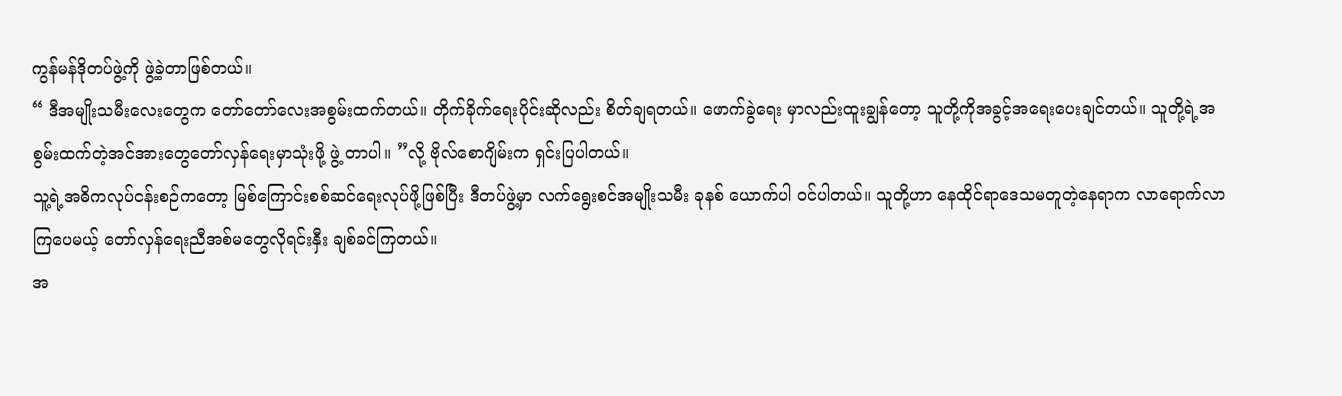ကွန်မန်ဒိုတပ်ဖွဲ့ကို ဖွဲ့ခဲ့တာဖြစ်တယ်။
“ ဒီအမျိုးသမီးလေးတွေက တော်တော်လေးအစွမ်းထက်တယ်။ တိုက်ခိုက်ရေးပိုင်းဆိုလည်း စိတ်ချရတယ်။ ဖောက်ခွဲရေး မှာလည်းထူးချွန်တော့ သူတို့ကိုအခွင့်အရေးပေးချင်တယ်။ သူတို့ရဲ့အစွမ်းထက်တဲ့အင်အားတွေတော်လှန်ရေးမှာသုံးဖို့ ဖွဲ့ တာပါ။ ”လို့ ဗိုလ်စောဂျိမ်းက ရှင်းပြပါတယ်။
သူ့ရဲ့အဓိကလုပ်ငန်းစဉ်ကတော့ မြစ်ကြောင်းစစ်ဆင်ရေးလုပ်ဖို့ဖြစ်ပြီး ဒီတပ်ဖွဲ့မှာ လက်ရွေးစင်အမျိုးသမီး ခုနစ် ယောက်ပါ ဝင်ပါတယ်။ သူတို့ဟာ နေထိုင်ရာဒေသမတူတဲ့နေရာက လာရောက်လာကြပေမယ့် တော်လှန်ရေးညီအစ်မတွေလိုရင်းနှီး ချစ်ခင်ကြတယ်။
အ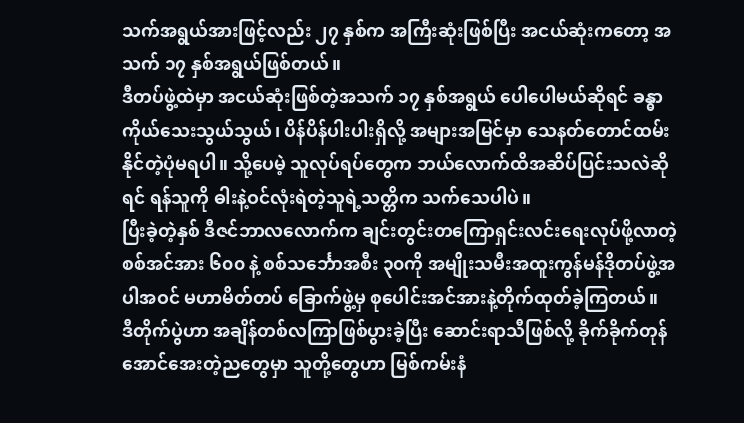သက်အရွယ်အားဖြင့်လည်း ၂၇ နှစ်က အကြီးဆုံးဖြစ်ပြီး အငယ်ဆုံးကတော့ အသက် ၁၇ နှစ်အရွယ်ဖြစ်တယ်။
ဒီတပ်ဖွဲ့ထဲမှာ အငယ်ဆုံးဖြစ်တဲ့အသက် ၁၇ နှစ်အရွယ် ပေါပေါမယ်ဆိုရင် ခန္ဓာကိုယ်သေးသွယ်သွယ်၊ ပိန်ပိန်ပါးပါးရှိလို့ အများအမြင်မှာ သေနတ်တောင်ထမ်းနိုင်တဲ့ပုံမရပါ။ သို့ပေမဲ့ သူလုပ်ရပ်တွေက ဘယ်လောက်ထိအဆိပ်ပြင်းသလဲဆိုရင် ရန်သူကို ဓါးနဲ့ဝင်လုံးရဲတဲ့သူရဲ့သတ္တိက သက်သေပါပဲ။
ပြီးခဲ့တဲ့နှစ် ဒီဇင်ဘာလလောက်က ချင်းတွင်းတကြောရှင်းလင်းရေးလုပ်ဖို့လာတဲ့စစ်အင်အား ၆၀၀ နဲ့ စစ်သင်္ဘောအစီး ၃၀ကို အမျိုးသမီးအထူးကွန်မန်ဒိုတပ်ဖွဲ့အပါအဝင် မဟာမိတ်တပ် ခြောက်ဖွဲ့မှ စုပေါင်းအင်အားနဲ့တိုက်ထုတ်ခဲ့ကြတယ်။
ဒီတိုက်ပွဲဟာ အချိန်တစ်လကြာဖြစ်ပွားခဲ့ပြီး ဆောင်းရာသီဖြစ်လို့ ခိုက်ခိုက်တုန်အောင်အေးတဲ့ညတွေမှာ သူတို့တွေဟာ မြစ်ကမ်းနံ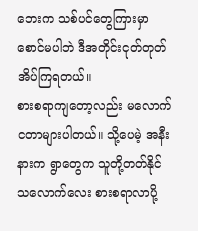ဘေးက သစ်ပင်တွေကြားမှာ စောင်မပါဘဲ ဒီအတိုင်းငုတ်တုတ်အိပ်ကြရတယ်။
စားစရာကျတော့လည်း မလောက်ငတာများပါတယ်။ သို့ပေမဲ့ အနီးနားက ရွာတွေက သူတို့တတ်နိုင်သလောက်လေး စားစရာလာပို့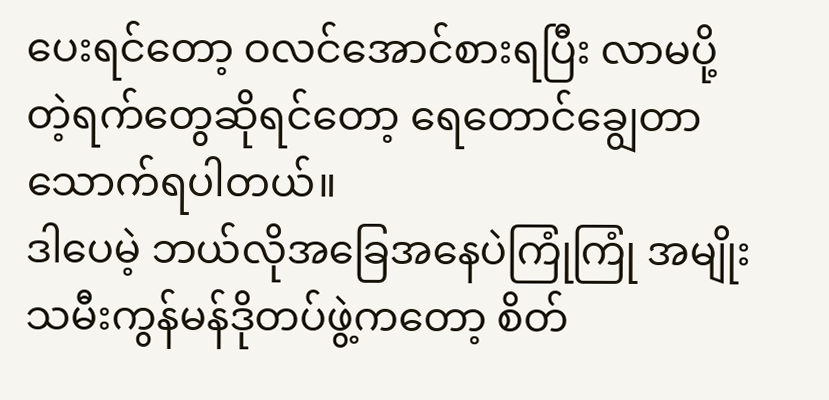ပေးရင်တော့ ဝလင်အောင်စားရပြီး လာမပို့တဲ့ရက်တွေဆိုရင်တော့ ရေတောင်ချွေတာသောက်ရပါတယ်။
ဒါပေမဲ့ ဘယ်လိုအခြေအနေပဲကြုံကြုံ အမျိုးသမီးကွန်မန်ဒိုတပ်ဖွဲ့ကတော့ စိတ်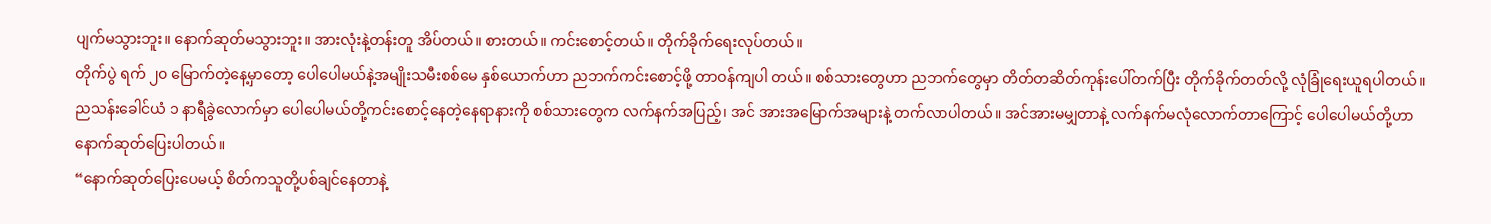ပျက်မသွားဘူး။ နောက်ဆုတ်မသွားဘူး။ အားလုံးနဲ့တန်းတူ အိပ်တယ်။ စားတယ်။ ကင်းစောင့်တယ်။ တိုက်ခိုက်ရေးလုပ်တယ်။
တိုက်ပွဲ ရက် ၂၀ မြောက်တဲ့နေ့မှာတော့ ပေါပေါမယ်နဲ့အမျိုးသမီးစစ်မေ နှစ်ယောက်ဟာ ညဘက်ကင်းစောင့်ဖို့ တာဝန်ကျပါ တယ်။ စစ်သားတွေဟာ ညဘက်တွေမှာ တိတ်တဆိတ်ကုန်းပေါ်တက်ပြီး တိုက်ခိုက်တတ်လို့ လုံခြုံရေးယူရပါတယ်။
ညသန်းခေါင်ယံ ၁ နာရီခွဲလောက်မှာ ပေါပေါမယ်တို့ကင်းစောင့်နေတဲ့နေရာနားကို စစ်သားတွေက လက်နက်အပြည့်၊ အင် အားအမြောက်အများနဲ့ တက်လာပါတယ်။ အင်အားမမျှတာနဲ့ လက်နက်မလုံလောက်တာကြောင့် ပေါပေါမယ်တို့ဟာ နောက်ဆုတ်ပြေးပါတယ်။
“နောက်ဆုတ်ပြေးပေမယ့် စိတ်ကသူတို့ပစ်ချင်နေတာနဲ့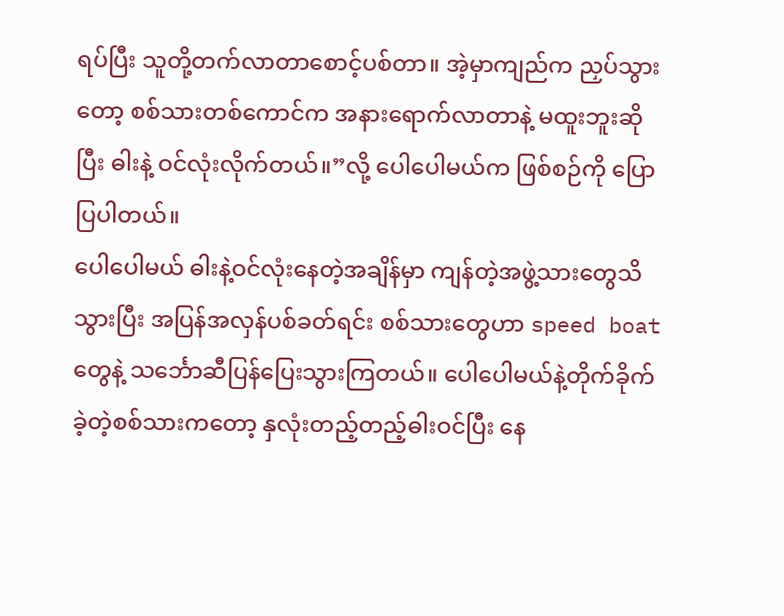ရပ်ပြီး သူတို့တက်လာတာစောင့်ပစ်တာ။ အဲ့မှာကျည်က ညှပ်သွားတော့ စစ်သားတစ်ကောင်က အနားရောက်လာတာနဲ့ မထူးဘူးဆိုပြီး ဓါးနဲ့ ဝင်လုံးလိုက်တယ်။”လို့ ပေါပေါမယ်က ဖြစ်စဉ်ကို ပြောပြပါတယ်။
ပေါပေါမယ် ဓါးနဲ့ဝင်လုံးနေတဲ့အချိန်မှာ ကျန်တဲ့အဖွဲ့သားတွေသိသွားပြီး အပြန်အလှန်ပစ်ခတ်ရင်း စစ်သားတွေဟာ speed boat တွေနဲ့ သင်္ဘောဆီပြန်ပြေးသွားကြတယ်။ ပေါပေါမယ်နဲ့တိုက်ခိုက်ခဲ့တဲ့စစ်သားကတော့ နှလုံးတည့်တည့်ဓါးဝင်ပြီး နေ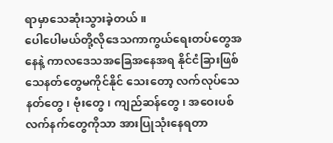ရာမှာသေဆုံးသွားခဲ့တယ်။
ပေါပေါမယ်တို့လိုဒေသကာကွယ်ရေးတပ်တွေအနေနဲ့ ကာလဒေသအခြေအနေအရ နိုင်ငံခြားဖြစ်သေနတ်တွေမကိုင်နိုင် သေးတော့ လက်လုပ်သေနတ်တွေ၊ ဗုံးတွေ၊ ကျည်ဆန်တွေ၊ အဝေးပစ်လက်နက်တွေကိုသာ အားပြုသုံးနေရတာ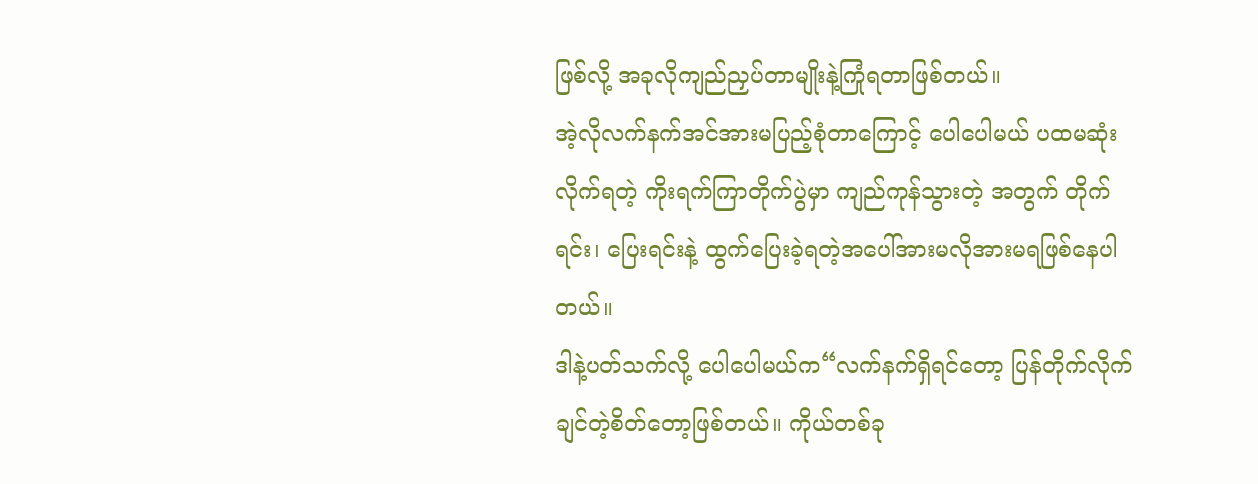ဖြစ်လို့ အခုလိုကျည်ညှပ်တာမျိုးနဲ့ကြုံရတာဖြစ်တယ်။
အဲ့လိုလက်နက်အင်အားမပြည့်စုံတာကြောင့် ပေါပေါမယ် ပထမဆုံးလိုက်ရတဲ့ ကိုးရက်ကြာတိုက်ပွဲမှာ ကျည်ကုန်သွားတဲ့ အတွက် တိုက်ရင်း၊ ပြေးရင်းနဲ့ ထွက်ပြေးခဲ့ရတဲ့အပေါ်အားမလိုအားမရဖြစ်နေပါတယ်။
ဒါနဲ့ပတ်သက်လို့ ပေါပေါမယ်က“လက်နက်ရှိရင်တော့ ပြန်တိုက်လိုက်ချင်တဲ့စိတ်တော့ဖြစ်တယ်။ ကိုယ်တစ်ခု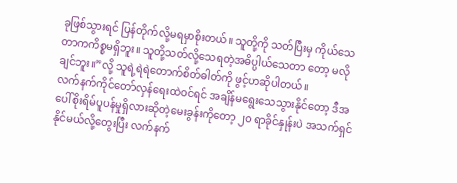ခုဖြစ်သွားရင် ပြန်တိုက်လို့မရမှာစိုးတယ်။ သူတို့ကို သတ်ပြီးမှ ကိုယ်သေတာကကိစ္စမရှိဘူး။ သူတို့သတ်လို့သေရတဲ့အဓိပ္ပါယ်သေတာ တော့ မလိုချင်ဘူး။”လို့ သူရဲ့ရဲရဲတောက်စိတ်ဓါတ်ကို ဖွင့်ဟဆိုပါတယ်။
လက်နက်ကိုင်တော်လှန်ရေးထဲဝင်ရင် အချိန်မရွေးသေသွားနိုင်တော့ ဒီအပေါ်စိုးရိမ်ပူပန်မှုရှိလားဆိုတဲ့မေးခွန်းကိုတော့ ၂၀ ရာခိုင်နှုန်းပဲ အသက်ရှင်နိုင်မယ်လို့တွေးပြီး လက်နက်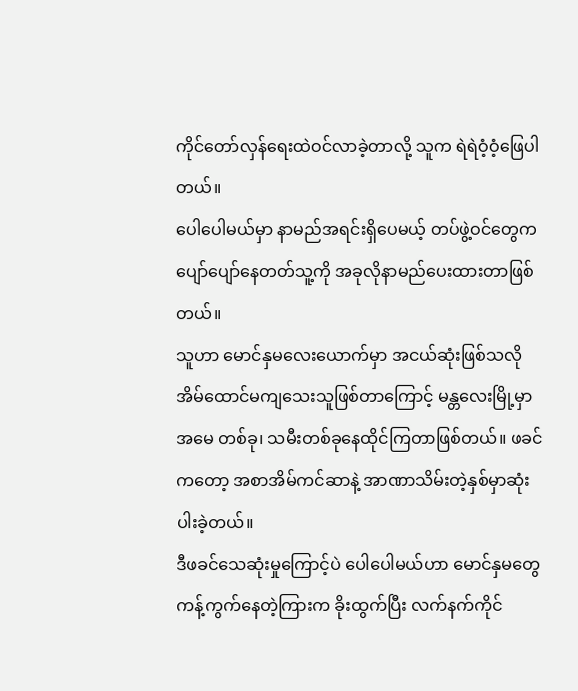ကိုင်တော်လှန်ရေးထဲဝင်လာခဲ့တာလို့ သူက ရဲရဲဝံ့ဝံ့ဖြေပါတယ်။
ပေါပေါမယ်မှာ နာမည်အရင်းရှိပေမယ့် တပ်ဖွဲ့ဝင်တွေက ပျော်ပျော်နေတတ်သူ့ကို အခုလိုနာမည်ပေးထားတာဖြစ်တယ်။
သူဟာ မောင်နှမလေးယောက်မှာ အငယ်ဆုံးဖြစ်သလို အိမ်ထောင်မကျသေးသူဖြစ်တာကြောင့် မန္တလေးမြို့မှာ အမေ တစ်ခု၊ သမီးတစ်ခုနေထိုင်ကြတာဖြစ်တယ်။ ဖခင်ကတော့ အစာအိမ်ကင်ဆာနဲ့ အာဏာသိမ်းတဲ့နှစ်မှာဆုံးပါးခဲ့တယ်။
ဒီဖခင်သေဆုံးမှုကြောင့်ပဲ ပေါပေါမယ်ဟာ မောင်နှမတွေကန့်ကွက်နေတဲ့ကြားက ခိုးထွက်ပြီး လက်နက်ကိုင်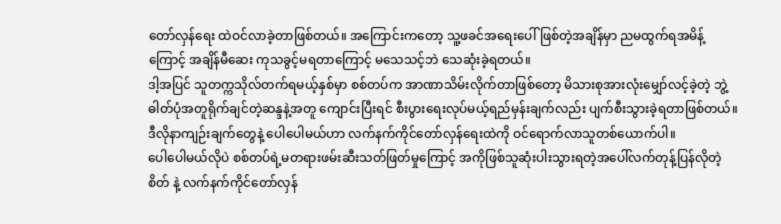တော်လှန်ရေး ထဲဝင်လာခဲ့တာဖြစ်တယ်။ အကြောင်းကတော့ သူ့ဖခင်အရေးပေါ်ဖြစ်တဲ့အချိန်မှာ ညမထွက်ရအမိန့်ကြောင့် အချိန်မီဆေး ကုသခွင့်မရတာကြောင့် မသေသင့်ဘဲ သေဆုံးခဲ့ရတယ်။
ဒါ့အပြင် သူတက္ကသိုလ်တက်ရမယ့်နှစ်မှာ စစ်တပ်က အာဏာသိမ်းလိုက်တာဖြစ်တော့ မိသားစုအားလုံးမျှော်လင့်ခဲ့တဲ့ ဘွဲ့ ဓါတ်ပုံအတူရိုက်ချင်တဲ့ဆန္ဒနဲ့အတူ ကျောင်းပြီးရင် စီးပွားရေးလုပ်မယ့်ရည်မှန်းချက်လည်း ပျက်စီးသွားခဲ့ရတာဖြစ်တယ်။
ဒီလိုနာကျဉ်းချက်တွေနဲ့ ပေါပေါမယ်ဟာ လက်နက်ကိုင်တော်လှန်ရေးထဲကို ဝင်ရောက်လာသူတစ်ယောက်ပါ။
ပေါပေါမယ်လိုပဲ စစ်တပ်ရဲ့မတရားဖမ်းဆီးသတ်ဖြတ်မှုကြောင့် အကိုဖြစ်သူဆုံးပါးသွားရတဲ့အပေါ်လက်တုန့်ပြန်လိုတဲ့စိတ် နဲ့ လက်နက်ကိုင်တော်လှန်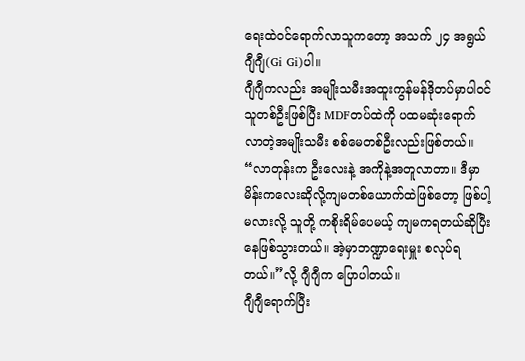ရေးထဲဝင်ရောက်လာသူကတော့ အသက် ၂၄ အရွယ်ဂျီဂျီ(Gi Gi)ပါ။
ဂျီဂျီကလည်း အမျိုးသမီးအထူးကွန်မန်ဒိုတပ်မှာပါဝင်သူတစ်ဦးဖြစ်ပြီး MDFတပ်ထဲကို ပထမဆုံးရောက်လာတဲ့အမျိုးသမီး စစ်မေတစ်ဦးလည်းဖြစ်တယ်။
“လာတုန်းက ဦးလေးနဲ့ အကိုနဲ့အတူလာတာ။ ဒီမှာမိန်းကလေးဆိုလို့ကျမတစ်ယောက်ထဲဖြစ်တော့ ဖြစ်ပါ့မလားလို့ သူတို့ ကစိုးရိမ်ပေမယ့် ကျမကရတယ်ဆိုပြီးနေဖြစ်သွားတယ်။ အဲ့မှာဘဏ္ဍာရေးမှူး စလုပ်ရတယ်။”လို့ ဂျီဂျီက ပြောပါတယ်။
ဂျီဂျီရောက်ပြီး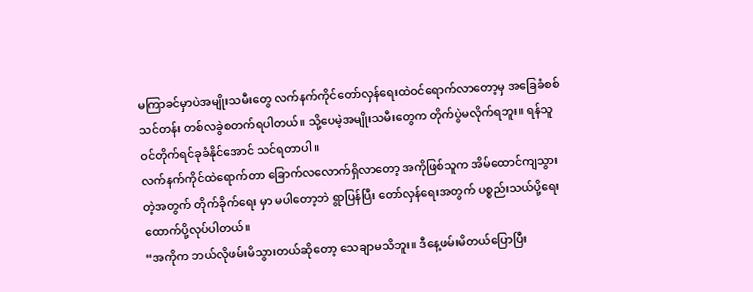မကြာခင်မှာပဲအမျိုးသမီးတွေ လက်နက်ကိုင်တော်လှန်ရေးထဲဝင်ရောက်လာတော့မှ အခြေခံစစ်သင်တန်း တစ်လခွဲစတက်ရပါတယ်။ သို့ပေမဲ့အမျိုးသမီးတွေက တိုက်ပွဲမလိုက်ရဘူး။ ရန်သူဝင်တိုက်ရင်ခုခံနိုင်အောင် သင်ရတာပါ။
လက်နက်ကိုင်ထဲရောက်တာ ခြောက်လလောက်ရှိလာတော့ အကိုဖြစ်သူက အိမ်ထောင်ကျသွားတဲ့အတွက် တိုက်ခိုက်ရေး မှာ မပါတော့ဘဲ ရွာပြန်ပြီး တော်လှန်ရေးအတွက် ပစ္စည်းသယ်ပို့ရေးထောက်ပို့လုပ်ပါတယ်။
“အကိုက ဘယ်လိုဖမ်းမိသွားတယ်ဆိုတော့ သေချာမသိဘူး။ ဒီနေ့ဖမ်းမိတယ်ပြောပြီး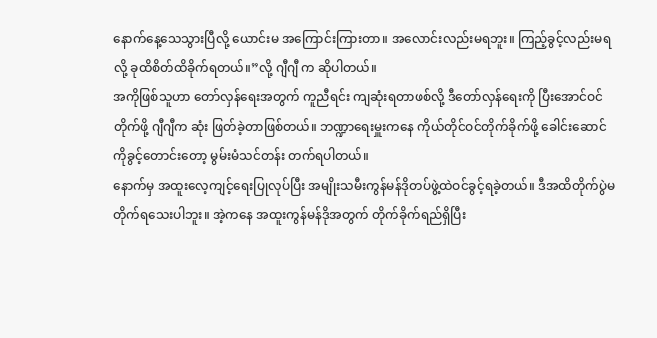နောက်နေ့သေသွားပြီလို့ ယောင်းမ အကြောင်းကြားတာ။ အလောင်းလည်းမရဘူး။ ကြည့်ခွင့်လည်းမရလို့ ခုထိစိတ်ထိခိုက်ရတယ်။”လို့ ဂျီဂျီ က ဆိုပါတယ်။
အကိုဖြစ်သူဟာ တော်လှန်ရေးအတွက် ကူညီရင်း ကျဆုံးရတာဖစ်လို့ ဒီတော်လှန်ရေးကို ပြီးအောင်ဝင်တိုက်ဖို့ ဂျီဂျီက ဆုံး ဖြတ်ခဲ့တာဖြစ်တယ်။ ဘဏ္ဍာရေးမှူးကနေ ကိုယ်တိုင်ဝင်တိုက်ခိုက်ဖို့ ခေါင်းဆောင်ကိုခွင့်တောင်းတော့ မွမ်းမံသင်တန်း တက်ရပါတယ်။
နောက်မှ အထူးလေ့ကျင့်ရေးပြုလုပ်ပြီး အမျိုးသမီးကွန်မန်ဒိုတပ်ဖွဲ့ထဲဝင်ခွင့်ရခဲ့တယ်။ ဒီအထိတိုက်ပွဲမတိုက်ရသေးပါဘူး။ အဲ့ကနေ အထူးကွန်မန်ဒိုအတွက် တိုက်ခိုက်ရည်ရှိပြီး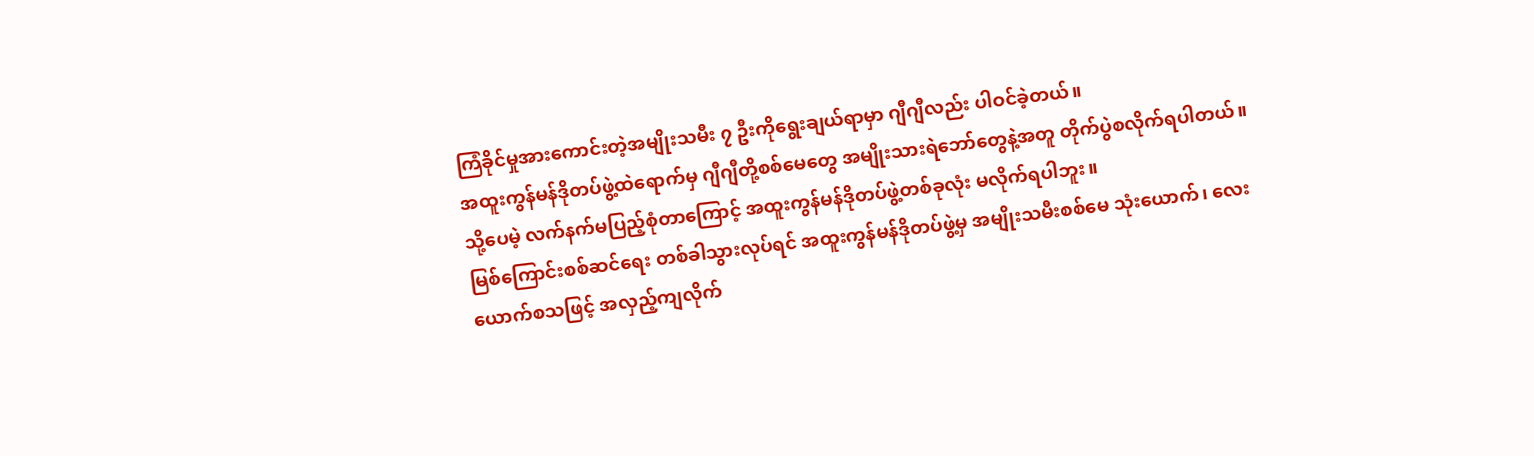ကြံခိုင်မှုအားကောင်းတဲ့အမျိုးသမီး ၇ ဦးကိုရွေးချယ်ရာမှာ ဂျီဂျီလည်း ပါဝင်ခဲ့တယ်။
အထူးကွန်မန်ဒိုတပ်ဖွဲ့ထဲရောက်မှ ဂျီဂျီတို့စစ်မေတွေ အမျိုးသားရဲဘော်တွေနဲ့အတူ တိုက်ပွဲစလိုက်ရပါတယ်။ သို့ပေမဲ့ လက်နက်မပြည့်စုံတာကြောင့် အထူးကွန်မန်ဒိုတပ်ဖွဲ့တစ်ခုလုံး မလိုက်ရပါဘူး။
မြစ်ကြောင်းစစ်ဆင်ရေး တစ်ခါသွားလုပ်ရင် အထူးကွန်မန်ဒိုတပ်ဖွဲ့မှ အမျိုးသမီးစစ်မေ သုံးယောက်၊ လေးယောက်စသဖြင့် အလှည့်ကျလိုက်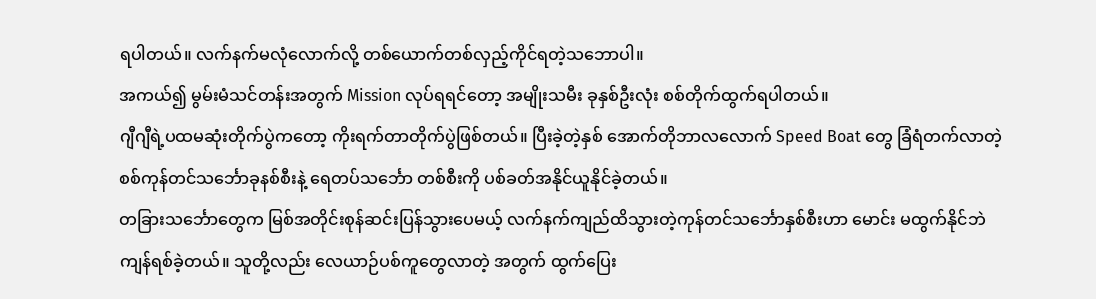ရပါတယ်။ လက်နက်မလုံလောက်လို့ တစ်ယောက်တစ်လှည့်ကိုင်ရတဲ့သဘောပါ။
အကယ်၍ မွမ်းမံသင်တန်းအတွက် Mission လုပ်ရရင်တော့ အမျိုးသမီး ခုနှစ်ဦးလုံး စစ်တိုက်ထွက်ရပါတယ်။
ဂျီဂျီရဲ့ပထမဆုံးတိုက်ပွဲကတော့ ကိုးရက်တာတိုက်ပွဲဖြစ်တယ်။ ပြီးခဲ့တဲ့နှစ် အောက်တိုဘာလလောက် Speed Boat တွေ ခြံရံတက်လာတဲ့ စစ်ကုန်တင်သင်္ဘောခုနစ်စီးနဲ့ ရေတပ်သင်္ဘော တစ်စီးကို ပစ်ခတ်အနိုင်ယူနိုင်ခဲ့တယ်။
တခြားသင်္ဘောတွေက မြစ်အတိုင်းစုန်ဆင်းပြန်သွားပေမယ့် လက်နက်ကျည်ထိသွားတဲ့ကုန်တင်သင်္ဘောနှစ်စီးဟာ မောင်း မထွက်နိုင်ဘဲ ကျန်ရစ်ခဲ့တယ်။ သူတို့လည်း လေယာဉ်ပစ်ကူတွေလာတဲ့ အတွက် ထွက်ပြေး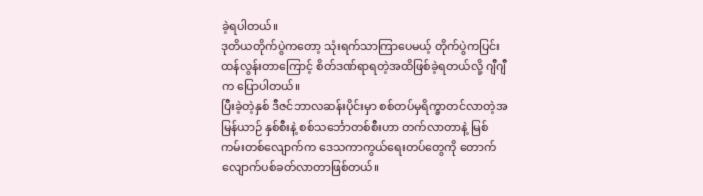ခဲ့ရပါတယ်။
ဒုတိယတိုက်ပွဲကတော့ သုံးရက်သာကြာပေမယ့် တိုက်ပွဲကပြင်းထန်လွန်းတာကြောင့် စိတ်ဒဏ်ရာရတဲ့အထိဖြစ်ခဲ့ရတယ်လို့ ဂျီဂျီက ပြောပါတယ်။
ပြီးခဲ့တဲ့နှစ် ဒီဇင်ဘာလဆန်းပိုင်းမှာ စစ်တပ်မှရိက္ခာတင်လာတဲ့အမြန်ယာဉ် နှစ်စီးနဲ့ စစ်သင်္ဘောတစ်စီးဟာ တက်လာတာနဲ့ မြစ်ကမ်းတစ်လျောက်က ဒေသကာကွယ်ရေးတပ်တွေကို တောက်လျောက်ပစ်ခတ်လာတာဖြစ်တယ်။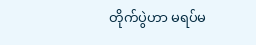တိုက်ပွဲဟာ မရပ်မ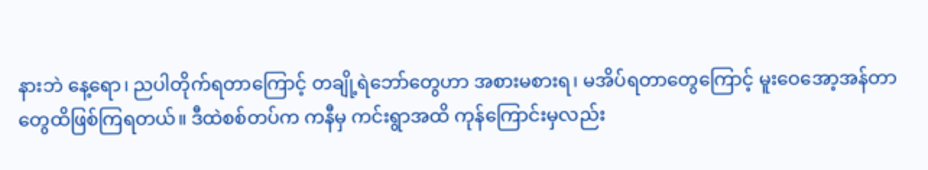နားဘဲ နေ့ရော၊ ညပါတိုက်ရတာကြောင့် တချို့ရဲဘော်တွေဟာ အစားမစားရ၊ မအိပ်ရတာတွေကြောင့် မူးဝေအော့အန်တာတွေထိဖြစ်ကြရတယ်။ ဒီထဲစစ်တပ်က ကနီမှ ကင်းရွာအထိ ကုန်ကြောင်းမှလည်း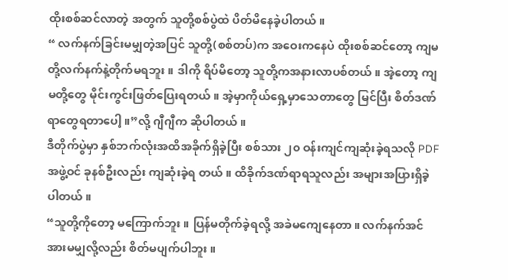ထိုးစစ်ဆင်လာတဲ့ အတွက် သူတို့စစ်ပွဲထဲ ပိတ်မိနေခဲ့ပါတယ်။
“ လက်နက်ခြင်းမမျှတဲ့အပြင် သူတို့(စစ်တပ်)က အဝေးကနေပဲ ထိုးစစ်ဆင်တော့ ကျမတို့လက်နက်နဲ့တိုက်မရဘူး။ ဒါကို ရိပ်မိတော့ သူတို့ကအနားလာပစ်တယ်။ အဲ့တော့ ကျမတို့တွေ မိုင်းကွင်းဖြတ်ပြေးရတယ်။ အဲ့မှာကိုယ်ရှေ့မှာသေတာတွေ မြင်ပြီး စိတ်ဒဏ်ရာတွေရတာပေါ့။”လို့ ဂျီဂျီက ဆိုပါတယ်။
ဒီတိုက်ပွဲမှာ နှစ်ဘက်လုံးအထိအခိုက်ရှိခဲ့ပြီး စစ်သား ၂၀ ဝန်းကျင်ကျဆုံးခဲ့ရသလို PDFအဖွဲ့ဝင် ခုနစ်ဦးလည်း ကျဆုံးခဲ့ရ တယ်။ ထိခိုက်ဒဏ်ရာရသူလည်း အများအပြားရှိခဲ့ပါတယ်။
“သူတို့ကိုတော့ မကြောက်ဘူး။ ပြန်မတိုက်ခဲ့ရလို့ အခဲမကျေနေတာ။ လက်နက်အင်အားမမျှလို့လည်း စိတ်မပျက်ပါဘူး။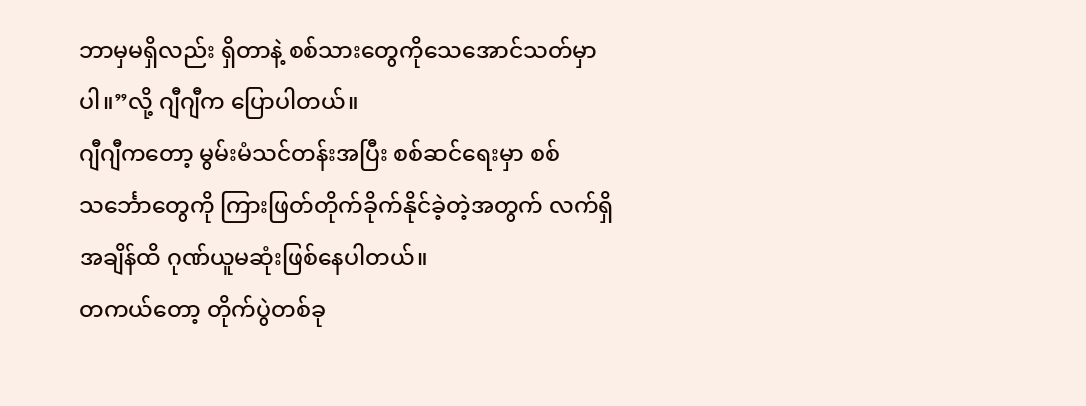ဘာမှမရှိလည်း ရှိတာနဲ့ စစ်သားတွေကိုသေအောင်သတ်မှာပါ။”လို့ ဂျီဂျီက ပြောပါတယ်။
ဂျီဂျီကတော့ မွမ်းမံသင်တန်းအပြီး စစ်ဆင်ရေးမှာ စစ်သင်္ဘောတွေကို ကြားဖြတ်တိုက်ခိုက်နိုင်ခဲ့တဲ့အတွက် လက်ရှိ အချိန်ထိ ဂုဏ်ယူမဆုံးဖြစ်နေပါတယ်။
တကယ်တော့ တိုက်ပွဲတစ်ခု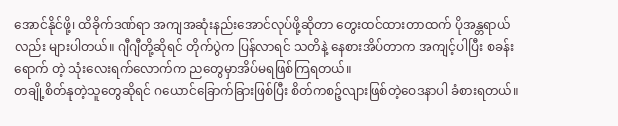အောင်နိုင်ဖို့၊ ထိခိုက်ဒဏ်ရာ အကျအဆုံးနည်းအောင်လုပ်ဖို့ဆိုတာ တွေးထင်ထားတာထက် ပိုအန္တရာယ်လည်း များပါတယ်။ ဂျီဂျီတို့ဆိုရင် တိုက်ပွဲက ပြန်လာရင် သတိနဲ့ နေစားအိပ်တာက အကျင့်ပါပြီး စခန်းရောက် တဲ့ သုံးလေးရက်လောက်က ညတွေမှာအိပ်မရဖြစ်ကြရတယ်။
တချို့စိတ်နုတဲ့သူတွေဆိုရင် ဂယောင်ခြောက်ခြားဖြစ်ပြီး စိတ်ကစဉ့်လျားဖြစ်တဲ့ဝေဒနာပါ ခံစားရတယ်။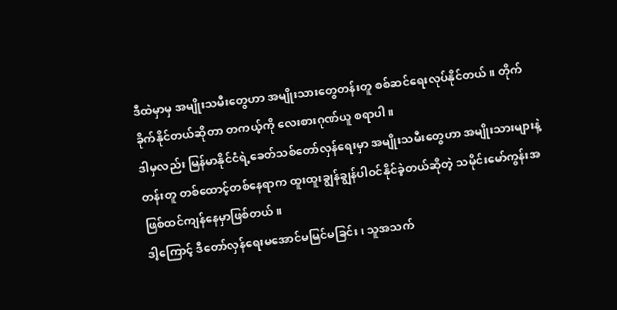ဒီထဲမှာမှ အမျိုးသမီးတွေဟာ အမျိုးသားတွေတန်းတူ စစ်ဆင်ရေးလုပ်နိုင်တယ်။ တိုက်ခိုက်နိုင်တယ်ဆိုတာ တကယ့်ကို လေးစားဂုဏ်ယူ စရာပါ။
ဒါမှလည်း မြန်မာနိုင်ငံရဲ့ခေတ်သစ်တော်လှန်ရေးမှာ အမျိုးသမီးတွေဟာ အမျိုးသားများနဲ့တန်းတူ တစ်ထောင့်တစ်နေရာက ထူးထူးချွန်ချွန်ပါဝင်နိုင်ခဲ့တယ်ဆိုတဲ့ သမိုင်းမော်ကွန်းအဖြစ်ထင်ကျန်နေမှာဖြစ်တယ်။
ဒါ့ကြောင့် ဒီတော်လှန်ရေးမအောင်မမြင်မခြင်း၊ သူအသက်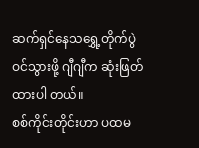ဆက်ရှင်နေသရွှေ့တိုက်ပွဲဝင်သွားဖို့ ဂျီဂျီက ဆုံးဖြတ်ထားပါ တယ်။
စစ်ကိုင်းတိုင်းဟာ ပထမ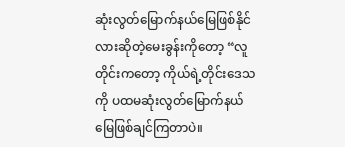ဆုံးလွတ်မြောက်နယ်မြေဖြစ်နိုင်လားဆိုတဲ့မေးခွန်းကိုတော့ “လူတိုင်းကတော့ ကိုယ်ရဲ့တိုင်းဒေသ ကို ပထမဆုံးလွတ်မြောက်နယ်မြေဖြစ်ချင်ကြတာပဲ။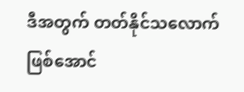ဒီအတွက် တတ်နိုင်သလောက်ဖြစ်အောင်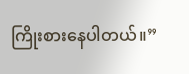ကြိုးစားနေပါတယ်။”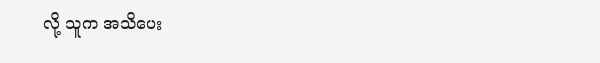လို့ သူက အသိပေး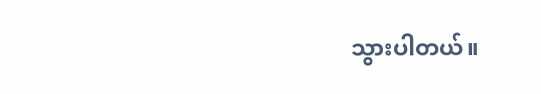သွားပါတယ်။